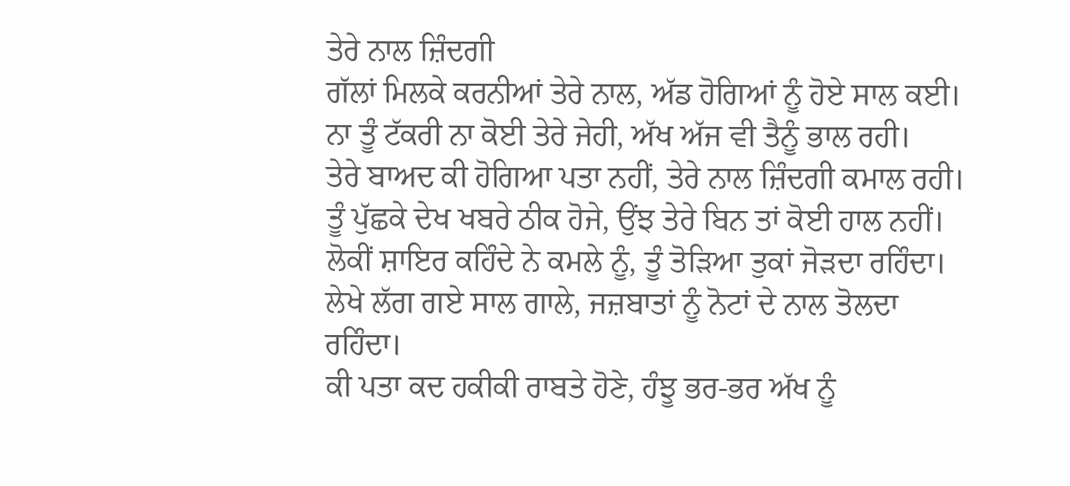ਤੇਰੇ ਨਾਲ ਜ਼ਿੰਦਗੀ
ਗੱਲਾਂ ਮਿਲਕੇ ਕਰਨੀਆਂ ਤੇਰੇ ਨਾਲ, ਅੱਡ ਹੋਗਿਆਂ ਨੂੰ ਹੋਏ ਸਾਲ ਕਈ।
ਨਾ ਤੂੰ ਟੱਕਰੀ ਨਾ ਕੋਈ ਤੇਰੇ ਜੇਹੀ, ਅੱਖ ਅੱਜ ਵੀ ਤੈਨੂੰ ਭਾਲ ਰਹੀ।
ਤੇਰੇ ਬਾਅਦ ਕੀ ਹੋਗਿਆ ਪਤਾ ਨਹੀਂ, ਤੇਰੇ ਨਾਲ ਜ਼ਿੰਦਗੀ ਕਮਾਲ ਰਹੀ।
ਤੂੰ ਪੁੱਛਕੇ ਦੇਖ ਖਬਰੇ ਠੀਕ ਹੋਜੇ, ਉਂਝ ਤੇਰੇ ਬਿਨ ਤਾਂ ਕੋਈ ਹਾਲ ਨਹੀਂ।
ਲੋਕੀਂ ਸ਼ਾਇਰ ਕਹਿੰਦੇ ਨੇ ਕਮਲੇ ਨੂੰ, ਤੂੰ ਤੋੜਿਆ ਤੁਕਾਂ ਜੋੜਦਾ ਰਹਿੰਦਾ।
ਲੇਖੇ ਲੱਗ ਗਏ ਸਾਲ ਗਾਲੇ, ਜਜ਼ਬਾਤਾਂ ਨੂੰ ਨੋਟਾਂ ਦੇ ਨਾਲ ਤੋਲਦਾ ਰਹਿੰਦਾ।
ਕੀ ਪਤਾ ਕਦ ਹਕੀਕੀ ਰਾਬਤੇ ਹੋਣੇ, ਹੰਝੂ ਭਰ-ਭਰ ਅੱਖ ਨੂੰ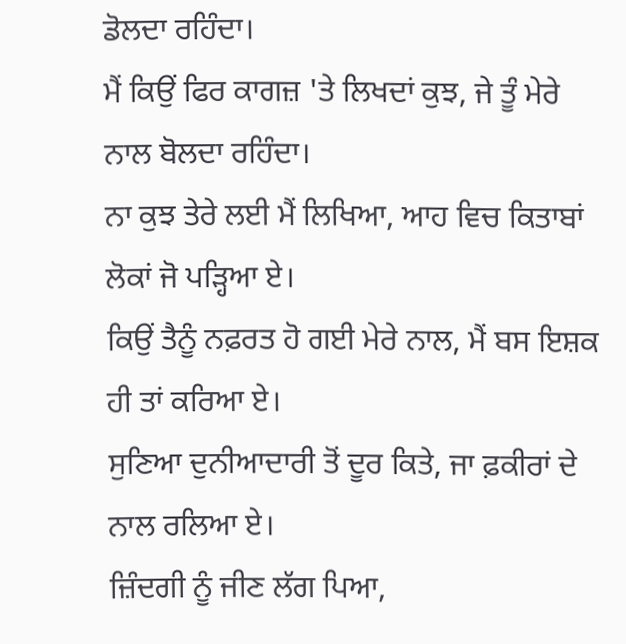ਡੋਲਦਾ ਰਹਿੰਦਾ।
ਮੈਂ ਕਿਉਂ ਫਿਰ ਕਾਗਜ਼ 'ਤੇ ਲਿਖਦਾਂ ਕੁਝ, ਜੇ ਤੂੰ ਮੇਰੇ ਨਾਲ ਬੋਲਦਾ ਰਹਿੰਦਾ।
ਨਾ ਕੁਝ ਤੇਰੇ ਲਈ ਮੈਂ ਲਿਖਿਆ, ਆਹ ਵਿਚ ਕਿਤਾਬਾਂ ਲੋਕਾਂ ਜੋ ਪੜ੍ਹਿਆ ਏ।
ਕਿਉਂ ਤੈਨੂੰ ਨਫ਼ਰਤ ਹੋ ਗਈ ਮੇਰੇ ਨਾਲ, ਮੈਂ ਬਸ ਇਸ਼ਕ ਹੀ ਤਾਂ ਕਰਿਆ ਏ।
ਸੁਣਿਆ ਦੁਨੀਆਦਾਰੀ ਤੋਂ ਦੂਰ ਕਿਤੇ, ਜਾ ਫ਼ਕੀਰਾਂ ਦੇ ਨਾਲ ਰਲਿਆ ਏ।
ਜ਼ਿੰਦਗੀ ਨੂੰ ਜੀਣ ਲੱਗ ਪਿਆ,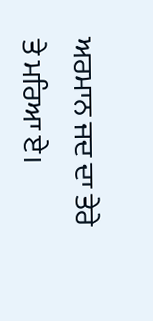ਅਰਮਾਨ ਜਦ ਦਾ ਤੇਰੇ ਤੇ ਮਰਿਆ ਏ।